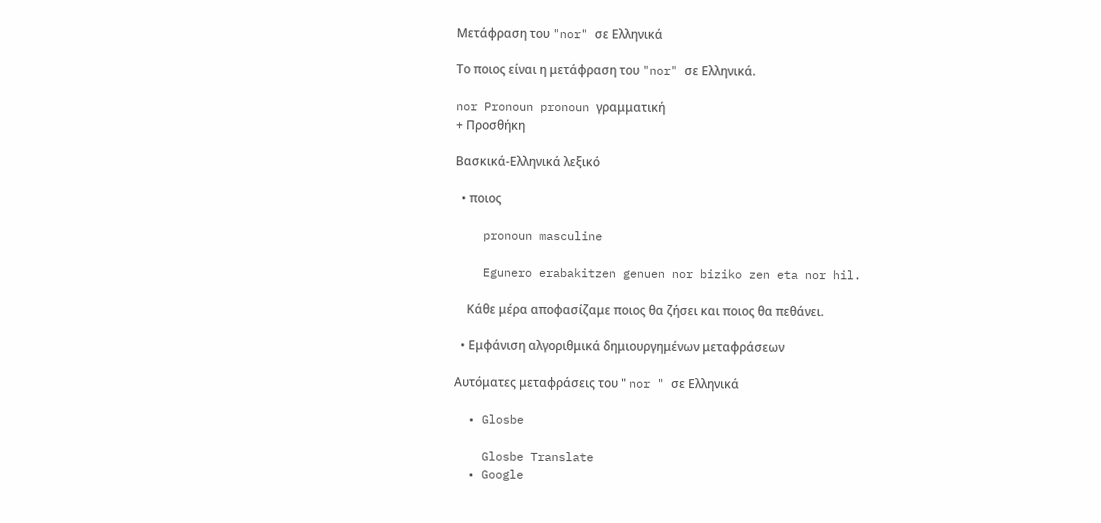Μετάφραση του "nor" σε Ελληνικά

Το ποιος είναι η μετάφραση του "nor" σε Ελληνικά.

nor Pronoun pronoun γραμματική
+ Προσθήκη

Βασκικά-Ελληνικά λεξικό

  • ποιος

    pronoun masculine

    Egunero erabakitzen genuen nor biziko zen eta nor hil.

    Κάθε μέρα αποφασίζαμε ποιος θα ζήσει και ποιος θα πεθάνει.

  • Εμφάνιση αλγοριθμικά δημιουργημένων μεταφράσεων

Αυτόματες μεταφράσεις του " nor " σε Ελληνικά

  • Glosbe

    Glosbe Translate
  • Google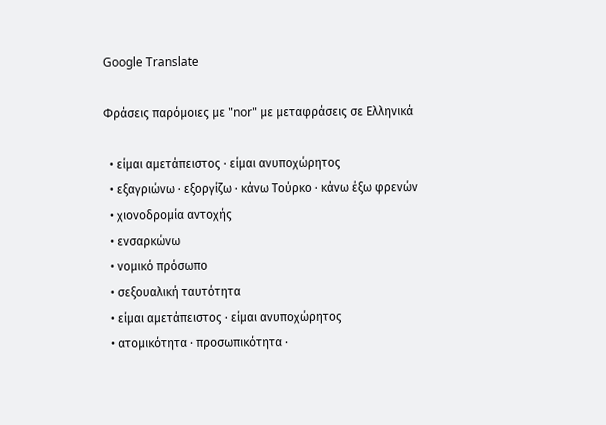Google Translate

Φράσεις παρόμοιες με "nor" με μεταφράσεις σε Ελληνικά

  • είμαι αμετάπειστος · είμαι ανυποχώρητος
  • εξαγριώνω · εξοργίζω · κάνω Τούρκο · κάνω έξω φρενών
  • χιονοδρομία αντοχής
  • ενσαρκώνω
  • νομικό πρόσωπο
  • σεξουαλική ταυτότητα
  • είμαι αμετάπειστος · είμαι ανυποχώρητος
  • ατομικότητα · προσωπικότητα ·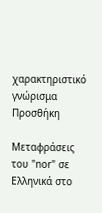χαρακτηριστικό γνώρισμα
Προσθήκη

Μεταφράσεις του "nor" σε Ελληνικά στο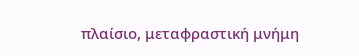πλαίσιο, μεταφραστική μνήμη